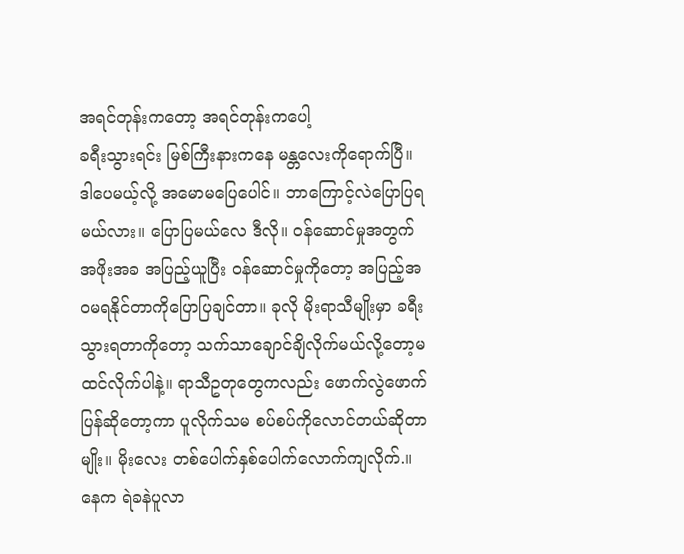အရင်တုန်းကတော့ အရင်တုန်းကပေါ့
ခရီးသွားရင်း မြစ်ကြီးနားကနေ မန္တလေးကိုရောက်ပြီ။ ဒါပေမယ့်လို့ အမောမပြေပေါင်။ ဘာကြောင့်လဲပြောပြရမယ်လား။ ပြောပြမယ်လေ ဒီလို။ ဝန်ဆောင်မှုအတွက် အဖိုးအခ အပြည့်ယူပြီး ဝန်ဆောင်မှုကိုတော့ အပြည့်အဝမရနိုင်တာကိုပြောပြချင်တာ။ ခုလို မိုးရာသီမျိုးမှာ ခရီးသွားရတာကိုတော့ သက်သာချောင်ချိလိုက်မယ်လို့တော့မထင်လိုက်ပါနဲ့။ ရာသီဥတုတွေကလည်း ဖောက်လွဲဖောက်ပြန်ဆိုတော့ကာ ပူလိုက်သမ စပ်စပ်ကိုလောင်တယ်ဆိုတာမျိုး။ မိုးလေး တစ်ပေါက်နှစ်ပေါက်လောက်ကျလိုက်.။ နေက ရဲခနဲပူလာ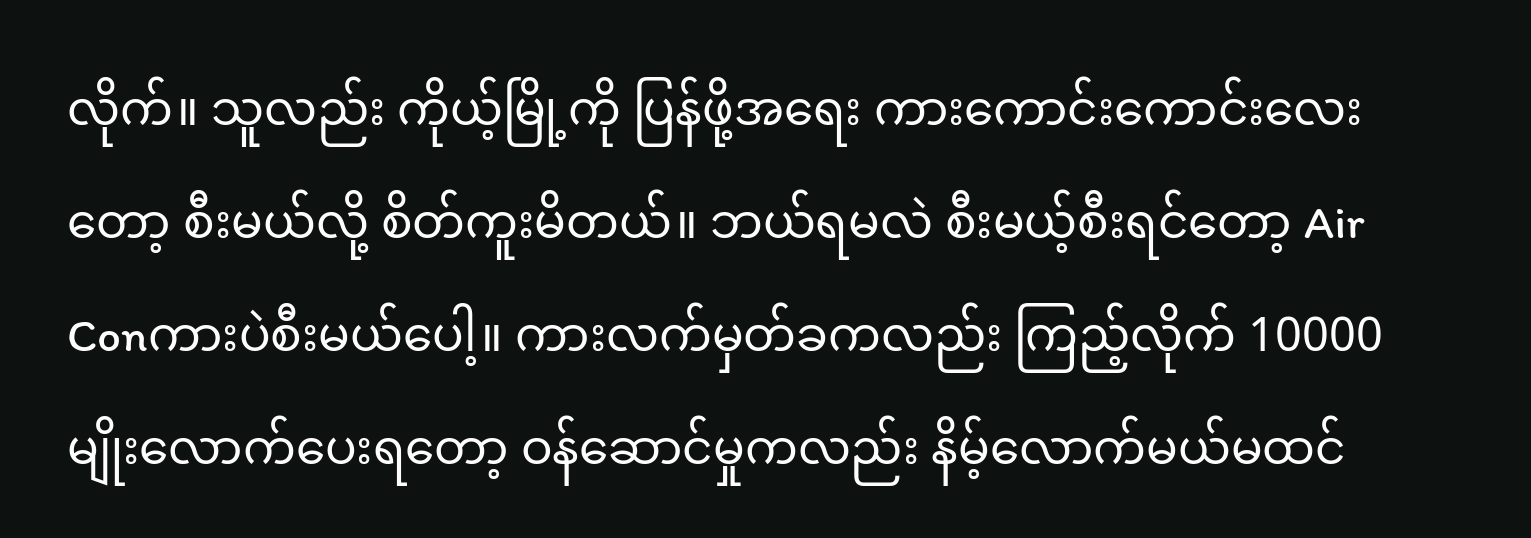လိုက်။ သူလည်း ကိုယ့်မြို့ကို ပြန်ဖို့အရေး ကားကောင်းကောင်းလေးတော့ စီးမယ်လို့ စိတ်ကူးမိတယ်။ ဘယ်ရမလဲ စီးမယ့်စီးရင်တော့ Air Conကားပဲစီးမယ်ပေါ့။ ကားလက်မှတ်ခကလည်း ကြည့်လိုက် 10000 မျိုးလောက်ပေးရတော့ ဝန်ဆောင်မှုကလည်း နိမ့်လောက်မယ်မထင်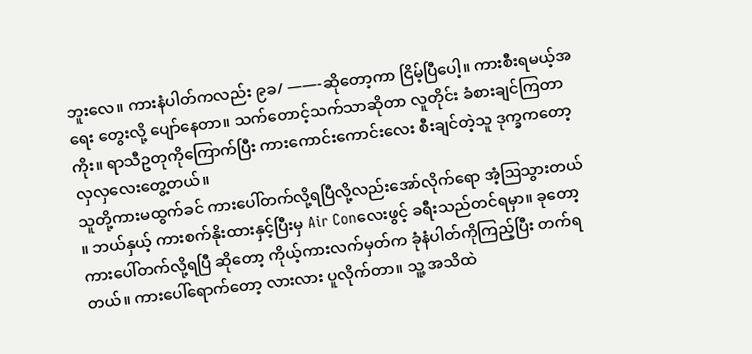ဘူးလေ။ ကားနံပါတ်ကလည်း ၉ခ/ ——-ဆိုတော့ကာ ငြိမ့်ပြီပေါ့။ ကားစီးရမယ့်အရေး တွေးလို့ ပျော်နေတာ။ သက်တောင့်သက်သာဆိုတာ လူတိုင်း ခံစားချင်ကြတာကိုး။ ရာသီဥတုကိုကြောက်ပြီး ကားကောင်းကောင်းလေး စီးချင်တဲ့သူ ဒုက္ခကတော့ လှလှလေးတွေ့တယ်။
သူတို့ကားမထွက်ခင် ကားပေါ်တက်လို့ရပြီလို့လည်းအော်လိုက်ရော အံ့ဩသွားတယ် ။ ဘယ်နှယ့် ကားစက်နိုးထားနှင့်ပြီးမှ Air Conလေးဖွင့် ခရီးသည်တင်ရမှာ။ ခုတော့ ကားပေါ်တက်လို့ရပြီ ဆိုတော့ ကိုယ့်ကားလက်မှတ်က ခုံနံပါတ်ကိုကြည့်ပြီး တက်ရတယ်။ ကားပေါ်ရောက်တော့ လားလား ပူလိုက်တာ။ သူ့ အသိထဲ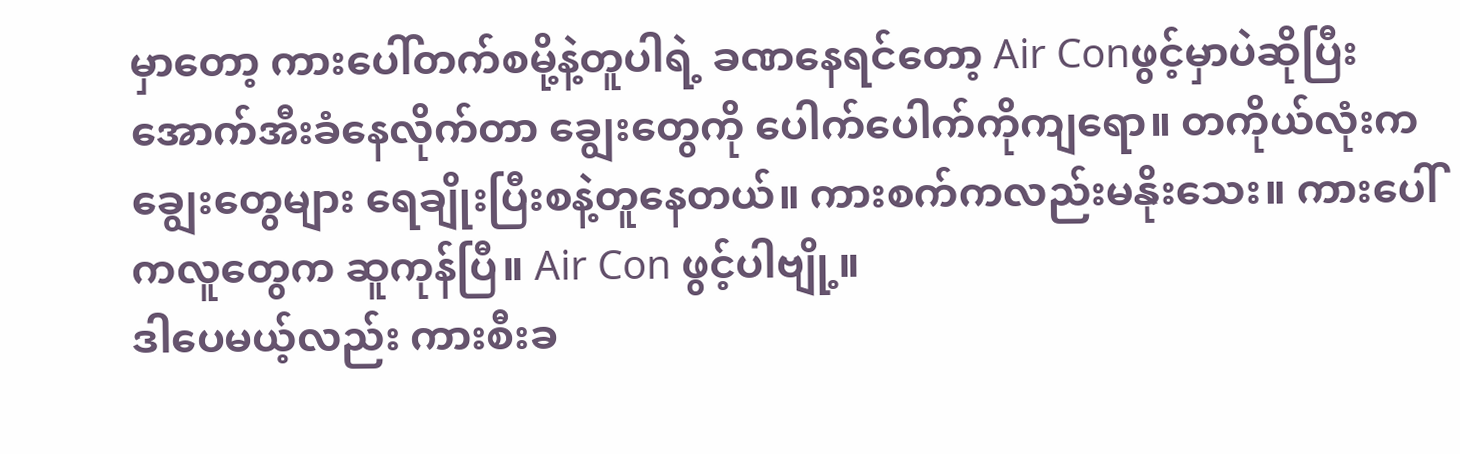မှာတော့ ကားပေါ်တက်စမို့နဲ့တူပါရဲ့ ခဏနေရင်တော့ Air Conဖွင့်မှာပဲဆိုပြီး အောက်အီးခံနေလိုက်တာ ချွေးတွေကို ပေါက်ပေါက်ကိုကျရော။ တကိုယ်လုံးကချွေးတွေများ ရေချိုးပြီးစနဲ့တူနေတယ်။ ကားစက်ကလည်းမနိုးသေး။ ကားပေါ်ကလူတွေက ဆူကုန်ပြီ။ Air Con ဖွင့်ပါဗျို့။
ဒါပေမယ့်လည်း ကားစီးခ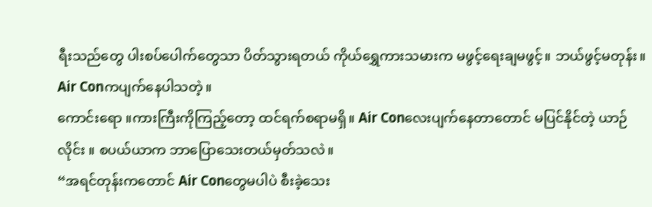ရီးသည်တွေ ပါးစပ်ပေါက်တွေသာ ပိတ်သွားရတယ် ကိုယ်ရွှေကားသမားက မဖွင့်ရေးချမဖွင့်။ ဘယ်ဖွင့်မတုန်း။ Air Conကပျက်နေပါသတဲ့။
ကောင်းရော ။ကားကြီးကိုကြည့်တော့ ထင်ရက်စရာမရှိ။ Air Conလေးပျက်နေတာတောင် မပြင်နိုင်တဲ့ ယာဉ်လိုင်း ။ စပယ်ယာက ဘာပြောသေးတယ်မှတ်သလဲ။
“အရင်တုန်းကတောင် Air Conတွေမပါပဲ စီးခဲ့သေး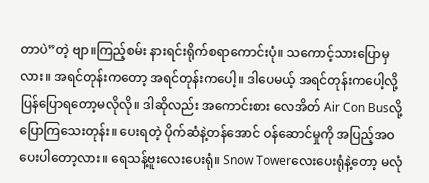တာပဲ”တဲ့ ဗျာ။ကြည့်စမ်း နားရင်းရိုက်စရာကောင်းပုံ။ သကောင့်သားပြောမှလား။ အရင်တုန်းကတော့ အရင်တုန်းကပေါ့။ ဒါပေမယ့် အရင်တုန်းကပေါ့လို့ ပြန်ပြောရတော့မလိုလို။ ဒါဆိုလည်း အကောင်းစား လေအိတ် Air Con Busလို့ပြောကြသေးတုန်း။ ပေးရတဲ့ ပိုက်ဆံနဲ့တန်အောင် ဝန်ဆောင်မှုကို အပြည့်အဝပေးပါတော့လား။ ရေသန့်ဗူးလေးပေးရုံ။ Snow Towerလေးပေးရုံနဲ့တော့ မလုံ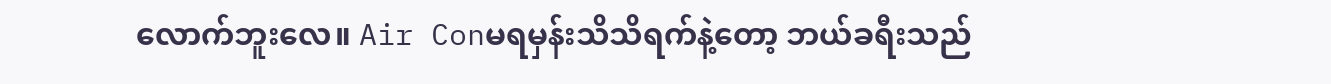လောက်ဘူးလေ။ Air Conမရမှန်းသိသိရက်နဲ့တော့ ဘယ်ခရီးသည်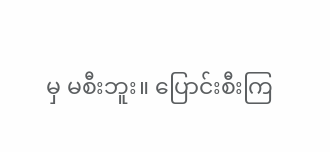မှ မစီးဘူး။ ပြောင်းစီးကြ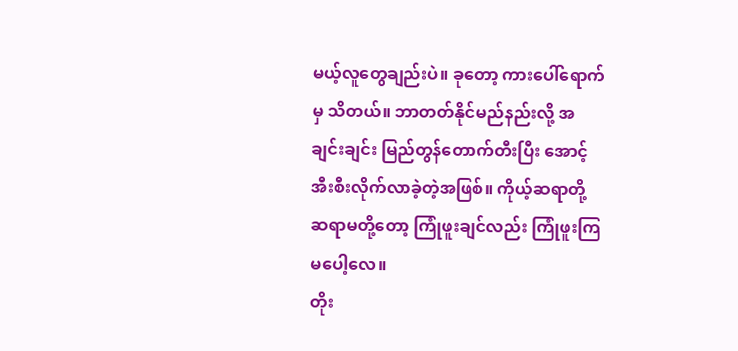မယ့်လူတွေချည်းပဲ။ ခုတော့ ကားပေါ်ရောက်မှ သိတယ်။ ဘာတတ်နိုင်မည်နည်းလို့ အချင်းချင်း မြည်တွန်တောက်တီးပြီး အောင့်အီးစီးလိုက်လာခဲ့တဲ့အဖြစ်။ ကိုယ့်ဆရာတို့ ဆရာမတို့တော့ ကြုံဖူးချင်လည်း ကြုံဖူးကြမပေါ့လေ။
တိုး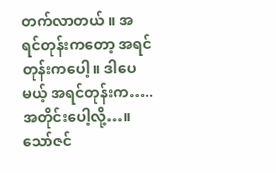တက်လာတယ် ။ အရင်တုန်းကတော့ အရင်တုန်းကပေါ့။ ဒါပေမယ့် အရင်တုန်းက…..အတိုင်းပေါ့လို့…။
သော်ဇင်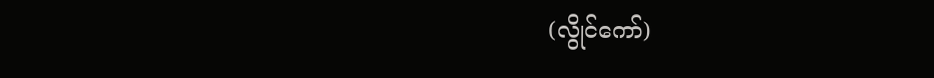(လွိုင်ကော်)